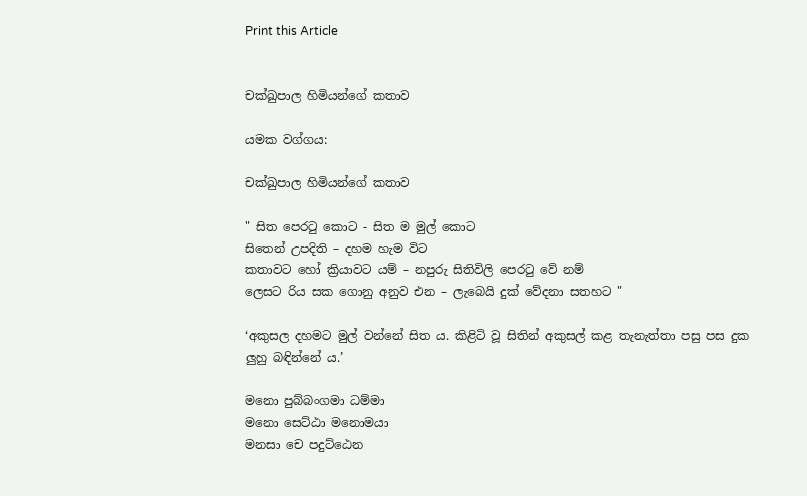Print this Article


චක්ඛුපාල හිමියන්ගේ කතාව

යමක වග්ගය:

චක්ඛුපාල හිමියන්ගේ කතාව

" සිත පෙරටු කොට - සිත ම මුල් කොට
සිතෙන් උපදිති – දහම හැම විට
කතාවට හෝ ක්‍රියාවට යම් – නපුරු සිතිවිලි පෙරටු වේ නම්
ලෙසට රිය සක ගොනු අනුව එන – ලැබෙයි දුක් වේදනා සතහට "

‘අකුසල දහමට මුල් වන්නේ සිත ය. කිළිටි වූ සිතින් අකුසල් කළ තැනැත්තා පසු පස දුක ලුහු බඳින්නේ ය.’

මනො පුබ්බංගමා ධම්මා
මනො සෙට්ඨා මනොමයා
මනසා චෙ පදුට්ඨෙන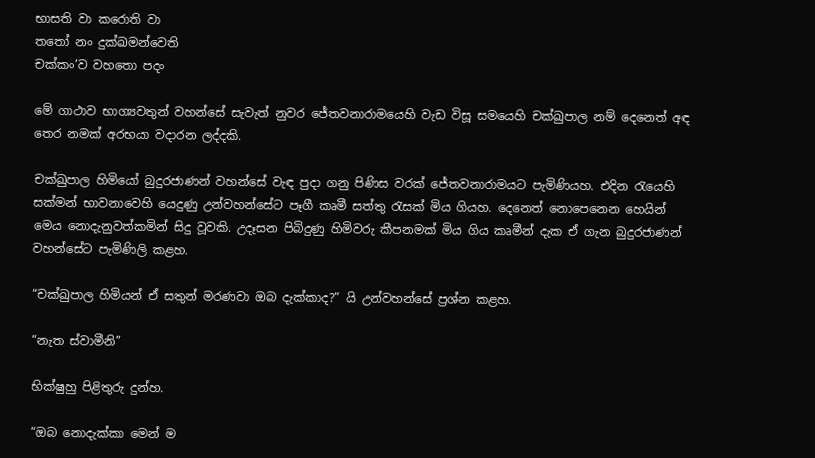භාසති වා කරොති වා
තතෝ නං දුක්ඛමන්වෙති
චක්කං’ව වහතො පදං

මේ ගාථාව භාග්‍යවතුන් වහන්සේ සැවැත් නුවර ජේතවනාරාමයෙහි වැඩ විසූ සමයෙහි චක්ඛුපාල නම් දෙනෙත් අඳ තෙර නමක් අරභයා වදාරන ලද්දකි.

චක්ඛුපාල හිමියෝ බුදුරජාණන් වහන්සේ වැඳ පුදා ගනු පිණිස වරක් ජේතවනාරාමයට පැමිණියහ. එදින රැයෙහි සක්මන් භාවනාවෙහි යෙදුණු උන්වහන්සේට පෑගී කෘමී සත්තු රැසක් මිය ගියහ. දෙනෙත් නොපෙනෙන හෙයින් මෙය නොදැනුවත්කමින් සිදු වූවකි. උදෑසන පිබිදුණු හිමිවරු කීපනමක් මිය ගිය කෘමීන් දැක ඒ ගැන බුදුරජාණන් වහන්සේට පැමිණිලි කළහ.

“චක්ඛුපාල හිමියන් ඒ සතුන් මරණවා ඔබ දැක්කාද?” යි උන්වහන්සේ ප්‍රශ්න කළහ.

“නැත ස්වාමීනි”

භික්ෂුහු පිළිතුරු දුන්හ.

“ඔබ නොදැක්කා මෙන් ම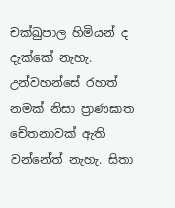චක්ඛුපාල හිමියන් ද දැක්කේ නැහැ. උන්වහන්සේ රහත් නමක් නිසා ප්‍රාණඝාත චේතනාවක් ඇති වන්නේත් නැහැ. සිතා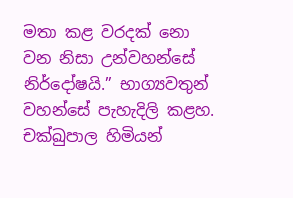මතා කළ වරදක් නො වන නිසා උන්වහන්සේ නිර්දෝෂයි.” භාග්‍යවතුන් වහන්සේ පැහැදිලි කළහ. චක්ඛුපාල හිමියන්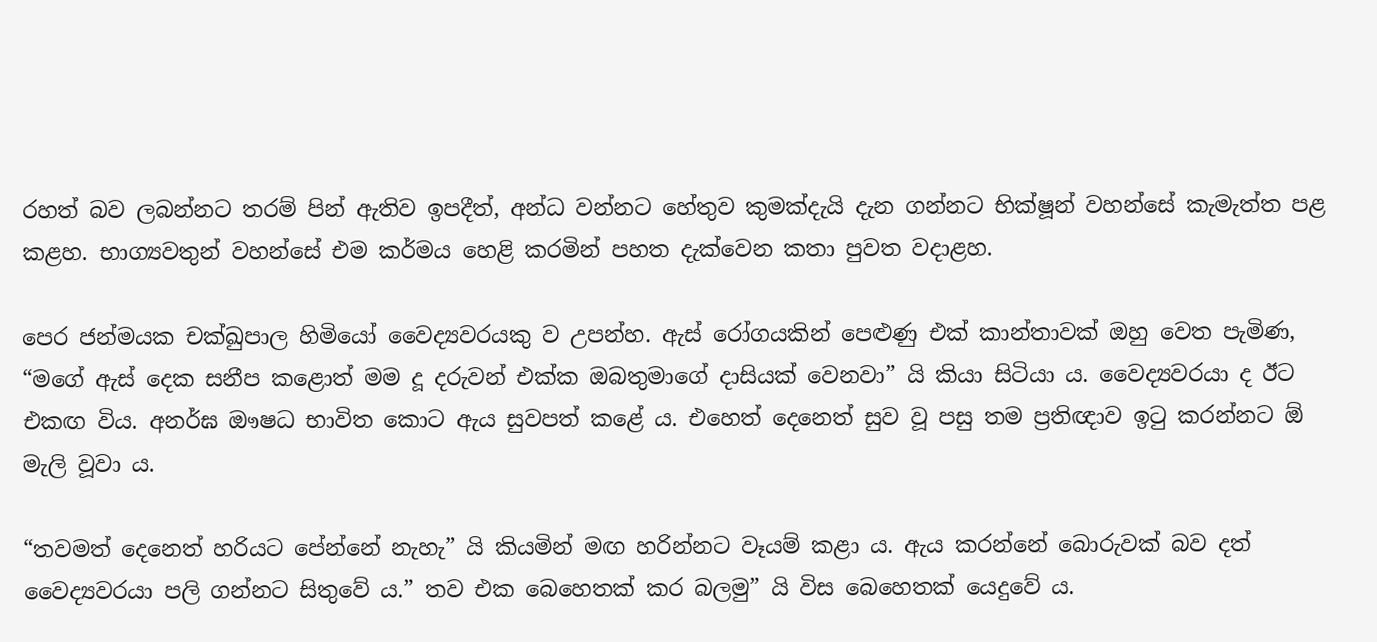රහත් බව ලබන්නට තරම් පින් ඇතිව ඉපදීත්, අන්ධ වන්නට හේතුව කුමක්දැයි දැන ගන්නට භික්ෂූන් වහන්සේ කැමැත්ත පළ කළහ. භාග්‍යවතුන් වහන්සේ එම කර්මය හෙළි කරමින් පහත දැක්වෙන කතා පුවත වදාළහ.

පෙර ජන්මයක චක්ඛුපාල හිමියෝ වෛද්‍යවරයකු ව උපන්හ. ඇස් රෝගයකින් පෙළුණු එක් කාන්තාවක් ඔහු වෙත පැමිණ, “මගේ ඇස් දෙක සනීප කළොත් මම දූ දරුවන් එක්ක ඔබතුමාගේ දාසියක් වෙනවා” යි කියා සිටියා ය. වෛද්‍යවරයා ද ඊට එකඟ විය. අනර්ඝ ඖෂධ භාවිත කොට ඇය සුවපත් කළේ ය. එහෙත් දෙනෙත් සුව වූ පසු තම ප්‍රතිඥාව ඉටු කරන්නට ඕ මැලි වූවා ය.

“තවමත් දෙනෙත් හරියට පේන්නේ නැහැ” යි කියමින් මඟ හරින්නට වෑයම් කළා ය. ඇය කරන්නේ බොරුවක් බව දත් වෛද්‍යවරයා පලි ගන්නට සිතුවේ ය.” තව එක බෙහෙතක් කර බලමු” යි විස බෙහෙතක් යෙදුවේ ය.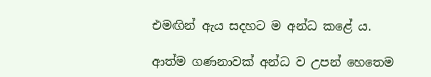එමඟින් ඇය සදහට ම අන්ධ කළේ ය.

ආත්ම ගණනාවක් අන්ධ ව උපන් හෙතෙම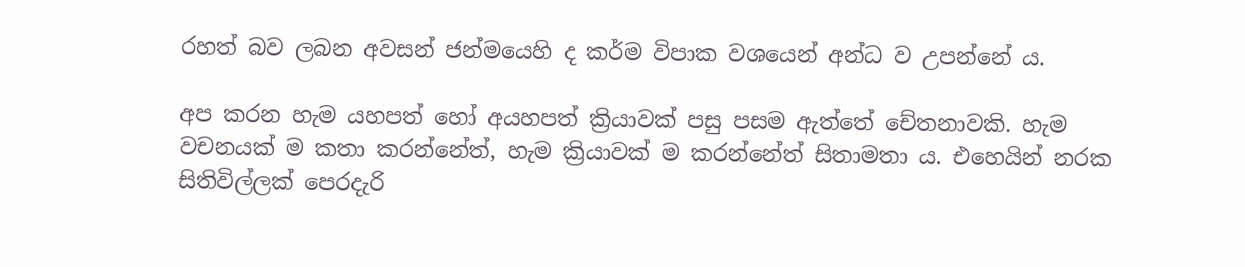රහත් බව ලබන අවසන් ජන්මයෙහි ද කර්ම විපාක වශයෙන් අන්ධ ව උපන්නේ ය.

අප කරන හැම යහපත් හෝ අයහපත් ක්‍රියාවක් පසු පසම ඇත්තේ චේතනාවකි. හැම වචනයක් ම කතා කරන්නේත්, හැම ක්‍රියාවක් ම කරන්නේත් සිතාමතා ය. එහෙයින් නරක සිතිවිල්ලක් පෙරදැරි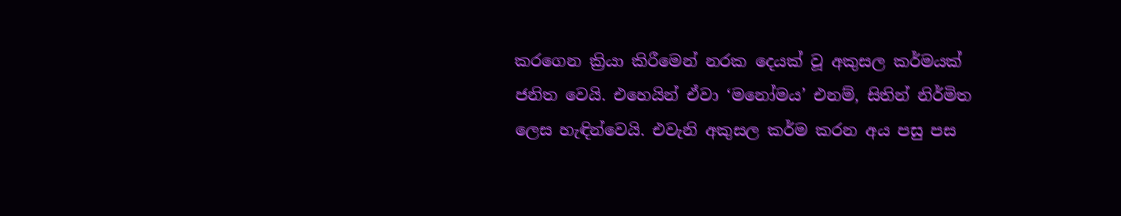කරගෙන ක්‍රියා කිරීමෙන් නරක දෙයක් වූ අකුසල කර්මයක් ජනිත වෙයි. එහෙයින් ඒවා ‘මනෝමය’ එනම්, සිතින් නිර්මිත ලෙස හැඳින්වෙයි. එවැනි අකුසල කර්ම කරන අය පසු පස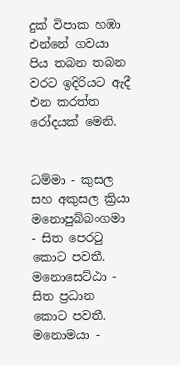දුක් විපාක හඹා එන්නේ ගවයා පිය තබන තබන වරට ඉදිරියට ඇදී එන කරත්ත රෝදයක් මෙනි.


ධම්මා - කුසල සහ අකුසල ක්‍රියා
මනොපුබ්බංගමා - සිත පෙරටු කොට පවතී.
මනොසෙට්ඨා - සිත ප්‍රධාන කොට පවතී.
මනොමයා -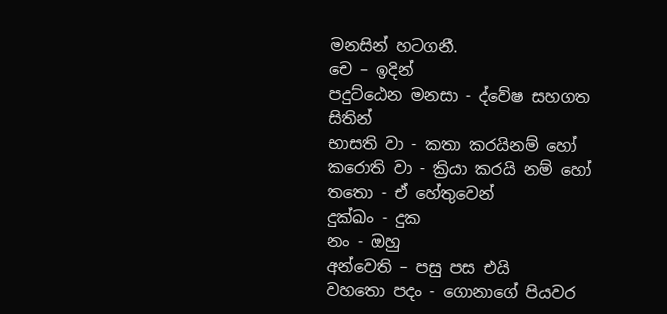මනසින් හටගනී.
චෙ – ඉදින්
පදුට්ඨෙන මනසා - ද්වේෂ සහගත සිතින්
භාසති වා - කතා කරයිනම් හෝ
කරොති වා - ක්‍රියා කරයි නම් හෝ
තතො - ඒ හේතුවෙන්
දුක්ඛං - දුක
නං - ඔහු
අන්වෙති – පසු පස එයි
වහතො පදං - ගොනාගේ පියවර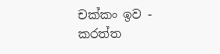චක්කං ඉව - කරත්ත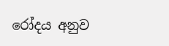රෝදය අනුව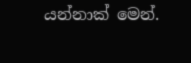යන්නාක් මෙන්.